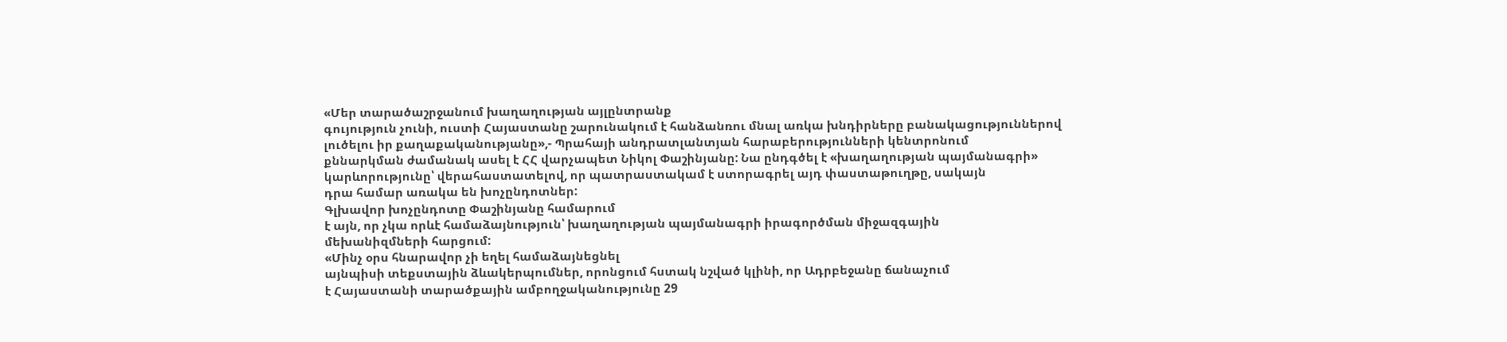«Մեր տարածաշրջանում խաղաղության այլընտրանք
գույություն չունի, ուստի Հայաստանը շարունակում է հանձանռու մնալ առկա խնդիրները բանակացություններով
լուծելու իր քաղաքականությանը»,- Պրահայի անդրատլանտյան հարաբերությունների կենտրոնում
քննարկման ժամանակ ասել է ՀՀ վարչապետ Նիկոլ Փաշինյանը: Նա ընդգծել է «խաղաղության պայմանագրի» կարևորությունը՝ վերահաստատելով, որ պատրաստակամ է ստորագրել այդ փաստաթուղթը, սակայն
դրա համար առակա են խոչընդոտներ:
Գլխավոր խոչընդոտը Փաշինյանը համարում
է այն, որ չկա որևէ համաձայնություն՝ խաղաղության պայմանագրի իրագործման միջազգային
մեխանիզմների հարցում:
«Մինչ օրս հնարավոր չի եղել համաձայնեցնել
այնպիսի տեքստային ձևակերպումներ, որոնցում հստակ նշված կլինի, որ Ադրբեջանը ճանաչում
է Հայաստանի տարածքային ամբողջականությունը 29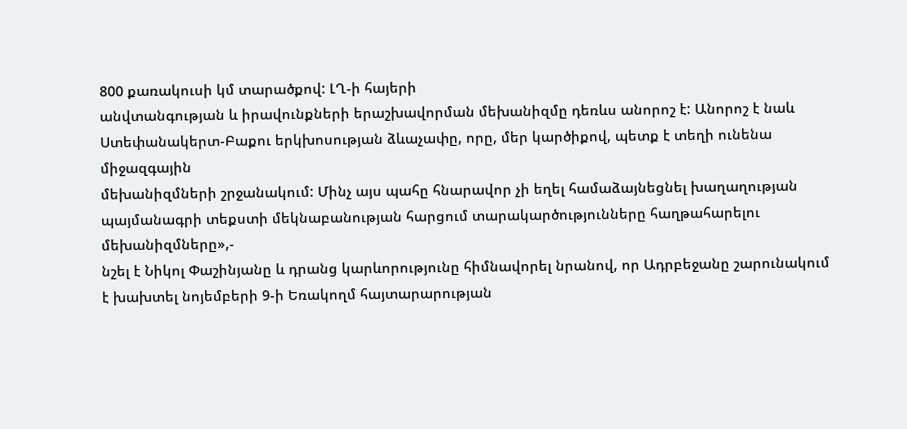800 քառակուսի կմ տարածքով: ԼՂ-ի հայերի
անվտանգության և իրավունքների երաշխավորման մեխանիզմը դեռևս անորոշ է: Անորոշ է նաև
Ստեփանակերտ-Բաքու երկխոսության ձևաչափը, որը, մեր կարծիքով, պետք է տեղի ունենա միջազգային
մեխանիզմների շրջանակում: Մինչ այս պահը հնարավոր չի եղել համաձայնեցնել խաղաղության
պայմանագրի տեքստի մեկնաբանության հարցում տարակարծությունները հաղթահարելու մեխանիզմները»,-
նշել է Նիկոլ Փաշինյանը և դրանց կարևորությունը հիմնավորել նրանով, որ Ադրբեջանը շարունակում
է խախտել նոյեմբերի 9-ի Եռակողմ հայտարարության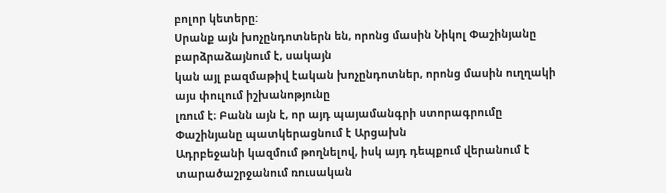բոլոր կետերը:
Սրանք այն խոչընդոտներն են, որոնց մասին Նիկոլ Փաշինյանը բարձրաձայնում է, սակայն
կան այլ բազմաթիվ էական խոչընդոտներ, որոնց մասին ուղղակի այս փուլում իշխանոթյունը
լռում է։ Բանն այն է, որ այդ պայամանգրի ստորագրումը Փաշինյանը պատկերացնում է Արցախն
Ադրբեջանի կազմում թողնելով, իսկ այդ դեպքում վերանում է տարածաշրջանում ռուսական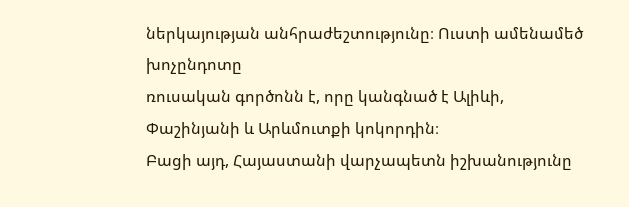ներկայության անհրաժեշտությունը։ Ուստի ամենամեծ խոչընդոտը
ռուսական գործոնն է, որը կանգնած է Ալիևի, Փաշինյանի և Արևմուտքի կոկորդին։
Բացի այդ, Հայաստանի վարչապետն իշխանությունը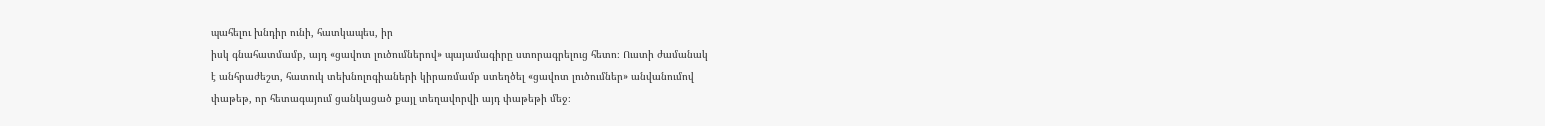պահելու խնդիր ունի, հատկապես, իր
իսկ գնահատմամբ, այդ «ցավոտ լուծումներով» պայամագիրը ստորագրելուց հետո։ Ուստի ժամանակ
է անհրաժեշտ, հատուկ տեխնոլոգիաների կիրառմամբ ստեղծել «ցավոտ լուծումներ» անվանումով
փաթեթ, որ հետագայում ցանկացած քայլ տեղավորվի այդ փաթեթի մեջ։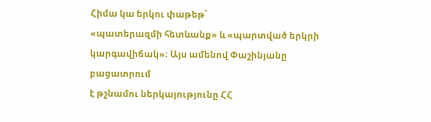Հիմա կա երկու փաթեթ՝
«պատերազմի հետևանք» և «պարտված երկրի կարգավիճակ»։ Այս ամենով Փաշինյանը բացատրում
է թշնամու ներկայությունը ՀՀ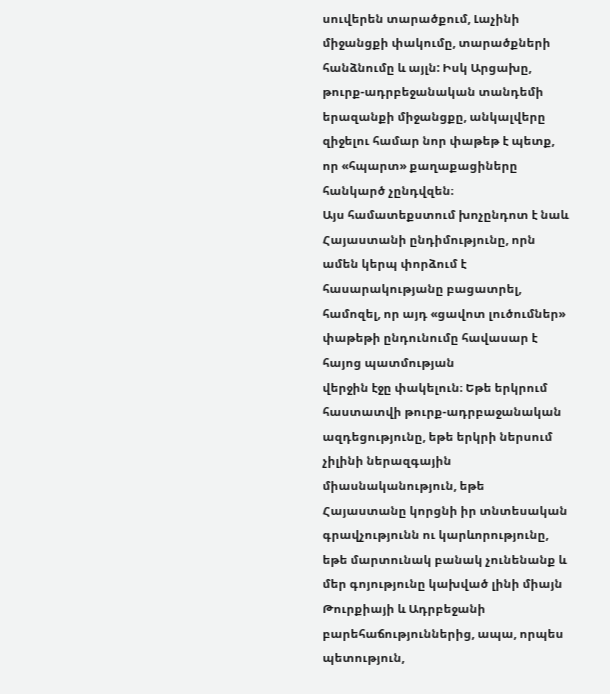սուվերեն տարածքում, Լաչինի միջանցքի փակումը, տարածքների
հանձնումը և այլն: Իսկ Արցախը, թուրք-ադրբեջանական տանդեմի երազանքի միջանցքը, անկալվերը
զիջելու համար նոր փաթեթ է պետք, որ «հպարտ» քաղաքացիները հանկարծ չընդվզեն։
Այս համատեքստում խոչընդոտ է նաև Հայաստանի ընդիմությունը, որն ամեն կերպ փորձում է
հասարակությանը բացատրել, համոզել, որ այդ «ցավոտ լուծումներ» փաթեթի ընդունումը հավասար է հայոց պատմության
վերջին էջը փակելուն։ Եթե երկրում հաստատվի թուրք-ադրբաջանական ազդեցությունը, եթե երկրի ներսում չիլինի ներազգային միասնականություն, եթե Հայաստանը կորցնի իր տնտեսական գրավչությունն ու կարևորությունը, եթե մարտունակ բանակ չունենանք և մեր գոյությունը կախված լինի միայն Թուրքիայի և Ադրբեջանի բարեհաճություններից, ապա, որպես պետություն,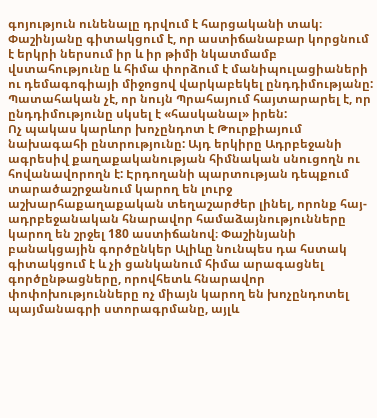գոյություն ունենալը դրվում է հարցականի տակ։ Փաշինյանը գիտակցում է, որ աստիճանաբար կորցնում է երկրի ներսում իր և իր թիմի նկատմամբ վստահությունը և հիմա փորձում է մանիպուլացիաների ու դեմագոգիայի միջոցով վարկաբեկել ընդդիմությանը: Պատահական չէ, որ նույն Պրահայում հայտարարել է, որ ընդդիմությունը սկսել է «հասկանալ» իրեն:
Ոչ պակաս կարևոր խոչընդոտ է Թուրքիայում նախագահի ընտրությունը: Այդ երկիրը Ադրբեջանի ագրեսիվ քաղաքականության հիմնական սնուցողն ու հովանավորողն է: Էրդողանի պարտության դեպքում տարածաշրջանում կարող են լուրջ աշխարհաքաղաքական տեղաշարժեր լինել, որոնք հայ-ադրբեջանական հնարավոր համաձայնությունները կարող են շրջել 180 աստիճանով։ Փաշինյանի բանակցային գործընկեր Ալիևը նունպես դա հստակ գիտակցում է և չի ցանկանում հիմա արագացնել գործընթացները, որովհետև հնարավոր փոփոխությունները ոչ միայն կարող են խոչընդոտել պայմանագրի ստորագրմանը, այլև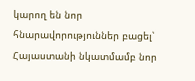կարող են նոր հնարավորություններ բացել՝ Հայաստանի նկատմամբ նոր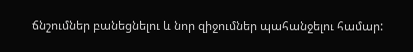ճնշումներ բանեցնելու և նոր զիջումներ պահանջելու համար: